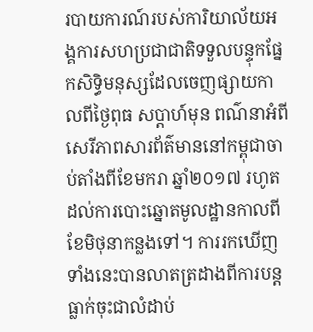របាយការណ៍របស់ការិយាល័យអង្គការសហប្រជាជាតិទទួលបន្ទុកផ្នែកសិទ្ធិមនុស្សដែលចេញផ្សាយកាលពីថ្ងៃពុធ សប្តាហ៍មុន ពណ៌នាអំពីសេរីភាពសារព័ត៌មាននៅកម្ពុជាចាប់តាំងពីខែមករា ឆ្នាំ២០១៧ រហូតដល់ការបោះឆ្នោតមូលដ្ឋានកាលពីខែមិថុនាកន្លងទៅ។ ការរកឃើញទាំងនេះបានលាតត្រដាងពីការបន្តធ្លាក់ចុះជាលំដាប់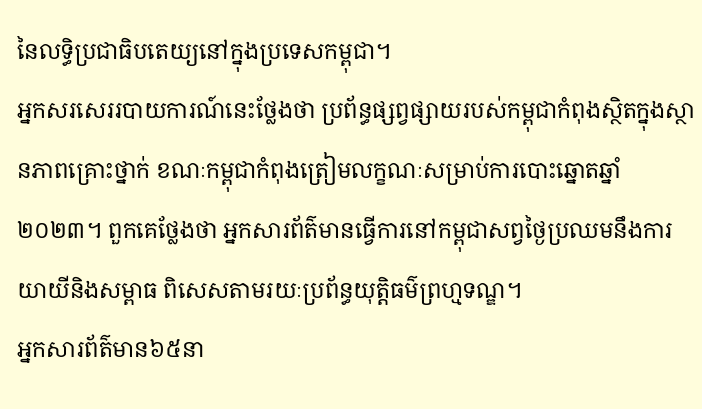នៃលទ្ធិប្រជាធិបតេយ្យនៅក្នុងប្រទេសកម្ពុជា។
អ្នកសរសេររបាយការណ៍នេះថ្លែងថា ប្រព័ន្ធផ្សព្វផ្សាយរបស់កម្ពុជាកំពុងស្ថិតក្នុងស្ថានភាពគ្រោះថ្នាក់ ខណៈកម្ពុជាកំពុងត្រៀមលក្ខណៈសម្រាប់ការបោះឆ្នោតឆ្នាំ២០២៣។ ពួកគេថ្លែងថា អ្នកសារព័ត៌មានធ្វើការនៅកម្ពុជាសព្វថ្ងៃប្រឈមនឹងការយាយីនិងសម្ពាធ ពិសេសតាមរយៈប្រព័ន្ធយុត្តិធម៌ព្រហ្មទណ្ឌ។
អ្នកសារព័ត៌មាន៦៥នា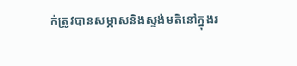ក់ត្រូវបានសម្ភាសនិងស្ទង់មតិនៅក្នុងរ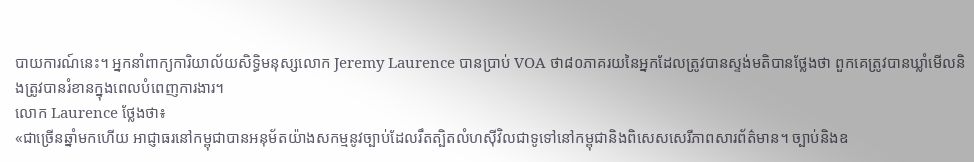បាយការណ៍នេះ។ អ្នកនាំពាក្យការិយាល័យសិទ្ធិមនុស្សលោក Jeremy Laurence បានប្រាប់ VOA ថា៨០ភាគរយនៃអ្នកដែលត្រូវបានស្ទង់មតិបានថ្លែងថា ពួកគេត្រូវបានឃ្លាំមើលនិងត្រូវបានរំខានក្នុងពេលបំពេញការងារ។
លោក Laurence ថ្លែងថា៖
«ជាច្រើនឆ្នាំមកហើយ អាជ្ញាធរនៅកម្ពុជាបានអនុម័តយ៉ាងសកម្មនូវច្បាប់ដែលរឹតត្បិតលំហស៊ីវិលជាទូទៅនៅកម្ពុជានិងពិសេសសេរីភាពសារព័ត៌មាន។ ច្បាប់និងឧ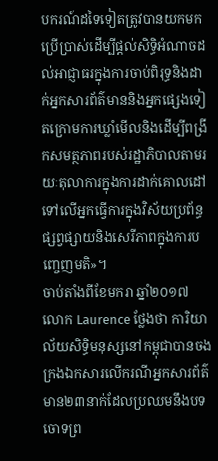បករណ៍ដទៃទៀតត្រូវបានយកមកប្រើប្រាស់ដើម្បីផ្តល់សិទ្ធិអំណាចដល់អាជ្ញាធរក្នុងការចាប់ពិរុទ្ធនិងដាក់អ្នកសារព័ត៌មាននិងអ្នកផ្សេងទៀតក្រោមការឃ្លាំមើលនិងដើម្បីពង្រីកសមត្ថភាពរបស់រដ្ឋាភិបាលតាមរយៈតុលាការក្នុងការដាក់គោលដៅទៅលើអ្នកធ្វើការក្នុងវិស័យប្រព័ន្ធផ្សព្វផ្សាយនិងសេរីភាពក្នុងការបញ្ចេញមតិ»។
ចាប់តាំងពីខែមករា ឆ្នាំ២០១៧ លោក Laurence ថ្លែងថា ការិយាល័យសិទ្ធិមនុស្សនៅកម្ពុជាបានចងក្រងឯកសារលើករណីអ្នកសារព័ត៌មាន២៣នាក់ដែលប្រឈមនឹងបទចោទព្រ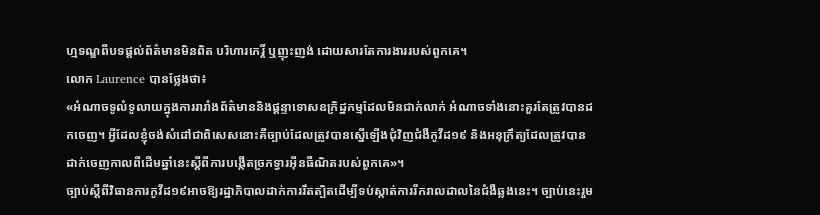ហ្មទណ្ឌពីបទផ្តល់ព័ត៌មានមិនពិត បរិហារកេរ្តិ៍ ឬញុះញង់ ដោយសារតែការងាររបស់ពួកគេ។
លោក Laurence បានថ្លែងថា៖
«អំណាចទូលំទូលាយក្នុងការរារាំងព័ត៌មាននិងផ្ដន្ទាទោសឧក្រិដ្ឋកម្មដែលមិនជាក់លាក់ អំណាចទាំងនោះគួរតែត្រូវបានដកចេញ។ អ្វីដែលខ្ញុំចង់សំដៅជាពិសេសនោះគឺច្បាប់ដែលត្រូវបានស្នើឡើងជុំវិញជំងឺកូវីដ១៩ និងអនុក្រឹត្យដែលត្រូវបានដាក់ចេញកាលពីដើមឆ្នាំនេះស្ដីពីការបង្កើតច្រកទ្វារអ៊ីនធឺណិតរបស់ពួកគេ»។
ច្បាប់ស្តីពីវិធានការកូវីដ១៩អាចឱ្យរដ្ឋាភិបាលដាក់ការរឹតត្បិតដើម្បីទប់ស្កាត់ការរីករាលដាលនៃជំងឺឆ្លងនេះ។ ច្បាប់នេះរួម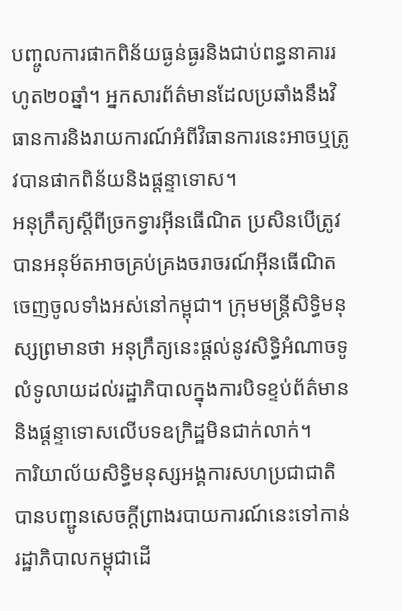បញ្ចូលការផាកពិន័យធ្ងន់ធ្ងរនិងជាប់ពន្ធនាគាររហូត២០ឆ្នាំ។ អ្នកសារព័ត៌មានដែលប្រឆាំងនឹងវិធានការនិងរាយការណ៍អំពីវិធានការនេះអាចឬត្រូវបានផាកពិន័យនិងផ្តន្ទាទោស។
អនុក្រឹត្យស្តីពីច្រកទ្វារអ៊ីនធើណិត ប្រសិនបើត្រូវបានអនុម័តអាចគ្រប់គ្រងចរាចរណ៍អ៊ីនធើណិតចេញចូលទាំងអស់នៅកម្ពុជា។ ក្រុមមន្ត្រីសិទ្ធិមនុស្សព្រមានថា អនុក្រឹត្យនេះផ្តល់នូវសិទ្ធិអំណាចទូលំទូលាយដល់រដ្ឋាភិបាលក្នុងការបិទខ្ទប់ព័ត៌មាននិងផ្តន្ទាទោសលើបទឧក្រិដ្ឋមិនជាក់លាក់។
ការិយាល័យសិទ្ធិមនុស្សអង្គការសហប្រជាជាតិបានបញ្ជូនសេចក្តីព្រាងរបាយការណ៍នេះទៅកាន់រដ្ឋាភិបាលកម្ពុជាដើ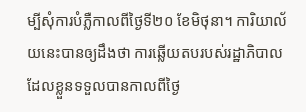ម្បីសុំការបំភ្លឺកាលពីថ្ងៃទី២០ ខែមិថុនា។ ការិយាល័យនេះបានឲ្យដឹងថា ការឆ្លើយតបរបស់រដ្ឋាភិបាល ដែលខ្លួនទទួលបានកាលពីថ្ងៃ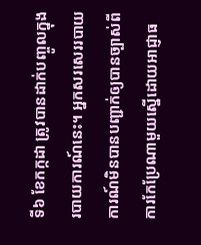ទី៦ ខែកក្កដា ត្រូវបានដាក់បញ្ចូលក្នុងរបាយការណ៍នេះ។ អ្នកសរសេររបាយការណ៍មិនបានបញ្ជាក់ឲ្យបានច្បាស់ពីការកែប្រែណាមួយស្នើដោយអាជ្ញាធ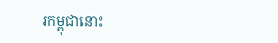រកម្ពុជានោះ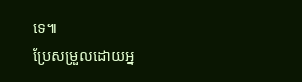ទេ៕
ប្រែសម្រួលដោយអ្ន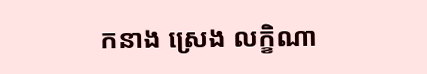កនាង ស្រេង លក្ខិណា